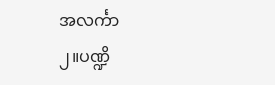အလင်္ကာ
၂။ပဏ္ဍိ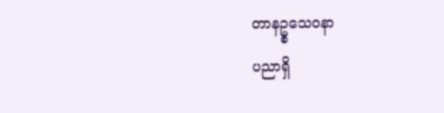တာနဥ္စသေဝနာ
ပညာရှိ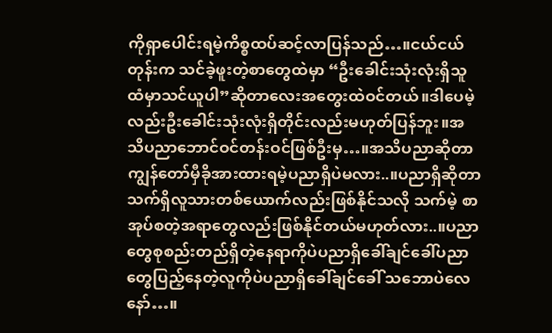ကိုရှာပေါင်းရမဲ့ကိစ္စထပ်ဆင့်လာပြန်သည်…။ငယ်ငယ်တုန်းက သင်ခဲ့ဖူးတဲ့စာတွေထဲမှာ “ဦးခေါင်းသုံးလုံးရှိသူထံမှာသင်ယူပါ”ဆိုတာလေးအတွေးထဲဝင်တယ်။ဒါပေမဲ့လည်းဦးခေါင်းသုံးလုံးရှိတိုင်းလည်းမဟုတ်ပြန်ဘူး။အသိပညာဘောင်ဝင်တန်းဝင်ဖြစ်ဦးမှ…။အသိပညာဆိုတာကျွန်တော်မှီခိုအားထားရမဲ့ပညာရှိပဲမလား..။ပညာရှိဆိုတာသက်ရှိလူသားတစ်ယောက်လည်းဖြစ်နိုင်သလို သက်မဲ့ စာအုပ်စတဲ့အရာတွေလည်းဖြစ်နိုင်တယ်မဟုတ်လား..။ပညာတွေစုစည်းတည်ရှိတဲ့နေရာကိုပဲပညာရှိခေါ်ချင်ခေါ်ပညာတွေပြည့်နေတဲ့လူကိုပဲပညာရှိခေါ်ချင်ခေါ် သဘောပဲလေနော်…။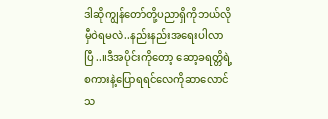ဒါဆိုကျွန်တော်တို့ပညာရှိကိုဘယ်လိုမှီဝဲရမလဲ..နည်းနည်းအရေးပါလာပြီ..။ဒီအပိုင်းကိုတော့ ဆော့ခရတ္တိရဲ့စကားနဲ့ပြောရရင်လေကိုဆာလောင်သ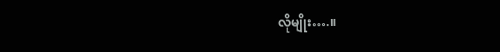လိုမျိုး….။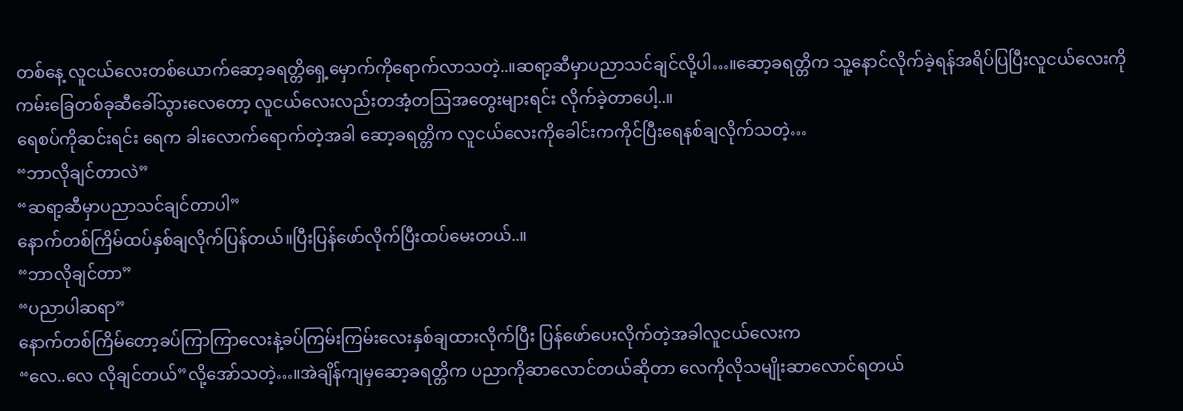တစ်နေ့ လူငယ်လေးတစ်ယောက်ဆော့ခရတ္တိရှေ့မှောက်ကိုရောက်လာသတဲ့..။ဆရာ့ဆီမှာပညာသင်ချင်လို့ပါ…။ဆော့ခရတ္တိက သူ့နောင်လိုက်ခဲ့ရန်အရိပ်ပြပြီးလူငယ်လေးကိုကမ်းခြေတစ်ခုဆီခေါ်သွားလေတော့ လူငယ်လေးလည်းတအံ့တဩအတွေးများရင်း လိုက်ခဲ့တာပေါ့..။
ရေစပ်ကိုဆင်းရင်း ရေက ခါးလောက်ရောက်တဲ့အခါ ဆော့ခရတ္တိက လူငယ်လေးကိုခေါင်းကကိုင်ပြီးရေနစ်ချလိုက်သတဲ့…
“ဘာလိုချင်တာလဲ”
“ဆရာ့ဆီမှာပညာသင်ချင်တာပါ”
နောက်တစ်ကြိမ်ထပ်နှစ်ချလိုက်ပြန်တယ်။ပြီးပြန်ဖော်လိုက်ပြီးထပ်မေးတယ်..။
“ဘာလိုချင်တာ”
“ပညာပါဆရာ”
နောက်တစ်ကြိမ်တော့ခပ်ကြာကြာလေးနဲ့ခပ်ကြမ်းကြမ်းလေးနှစ်ချထားလိုက်ပြီး ပြန်ဖော်ပေးလိုက်တဲ့အခါလူငယ်လေးက
“လေ..လေ လိုချင်တယ်”လို့အော်သတဲ့…။အဲချိန်ကျမှဆော့ခရတ္တိက ပညာကိုဆာလောင်တယ်ဆိုတာ လေကိုလိုသမျိုးဆာလောင်ရတယ်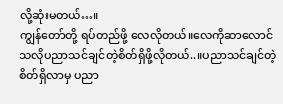လို့ဆုံးမတယ်…။
ကျွန်တော်တို့ ရပ်တည်ဖို့ လေလိုတယ်။လေကိုဆာလောင်သလိုပညာသင်ချင်တဲ့စိတ်ရှိဖို့လိုတယ်..။ပညာသင်ချင်တဲ့စိတ်ရှိလာမှ ပညာ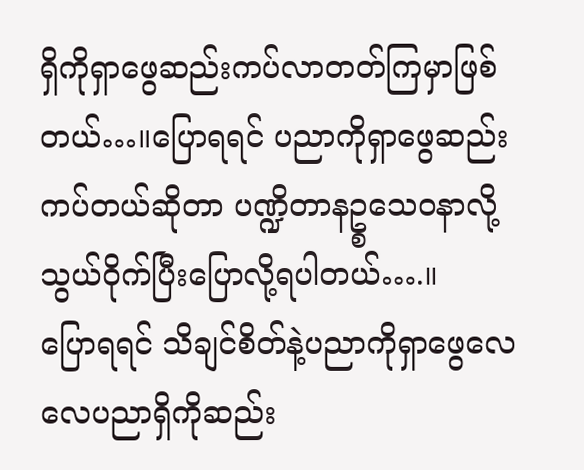ရှိကိုရှာဖွေဆည်းကပ်လာတတ်ကြမှာဖြစ်တယ်…။ပြောရရင် ပညာကိုရှာဖွေဆည်းကပ်တယ်ဆိုတာ ပဏ္ဍိတာနဥ္စသေဝနာလို့သွယ်ဝိုက်ပြီးပြောလို့ရပါတယ်….။
ပြောရရင် သိချင်စိတ်နဲ့ပညာကိုရှာဖွေလေလေပညာရှိကိုဆည်း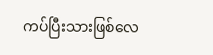ကပ်ပြီးသားဖြစ်လေ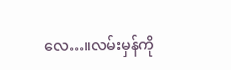လေ…။လမ်းမှန်ကို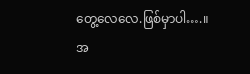တွေ့လေလေ.ဖြစ်မှာပါ….။
အ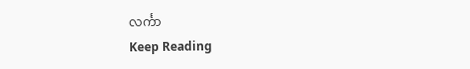လင်္ကာ
Keep Reading